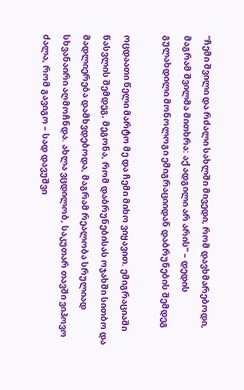“ჩემი შვილი და რძალი სახლში მივედი, რომ დავხმარებოდი, მაგრამ შვილმა მითხრა: აქ ადგილი არ არის” – დედის გულახდილი მონოლოგი ემიგრაციიდან დაბრუნების შემდეგ

ოცდაათი წელი მარტო მე და ჩემი მიხო ვიყავით. ემიგრაციაში წასვლის შემდეგ, მეგონა, რომ დაბრუნებისას ოჯახში სითბო და მადლიერება დამხვდებოდა, მაგრამ რეალობა სრულიად სხვანაირი აღმოჩნდა. ახლა ვცდილობ, საკუთარ თავში ვიპოვო ძალა, რომ გავიგო – სად დავუშვი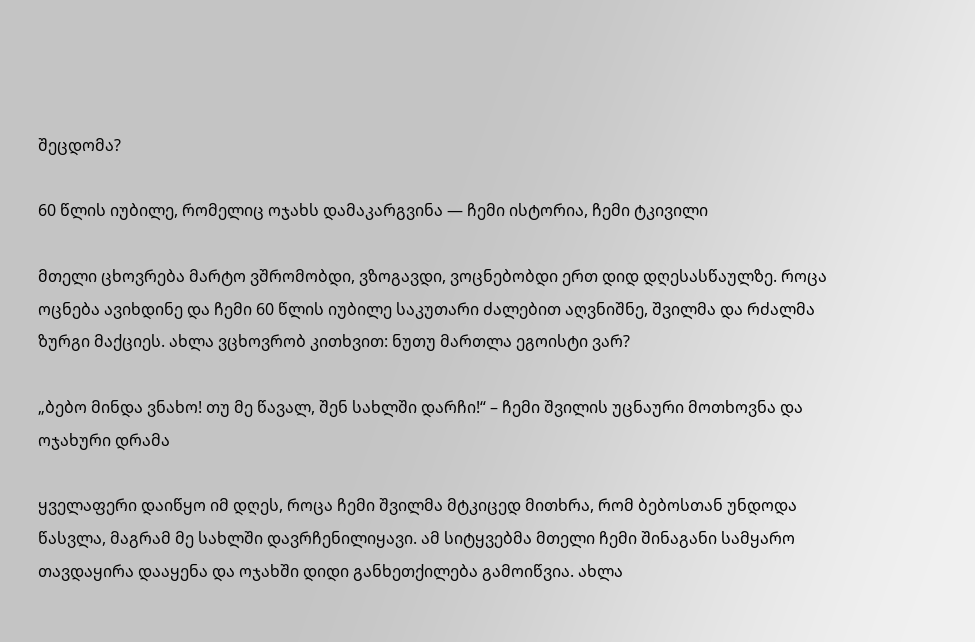შეცდომა?

60 წლის იუბილე, რომელიც ოჯახს დამაკარგვინა — ჩემი ისტორია, ჩემი ტკივილი

მთელი ცხოვრება მარტო ვშრომობდი, ვზოგავდი, ვოცნებობდი ერთ დიდ დღესასწაულზე. როცა ოცნება ავიხდინე და ჩემი 60 წლის იუბილე საკუთარი ძალებით აღვნიშნე, შვილმა და რძალმა ზურგი მაქციეს. ახლა ვცხოვრობ კითხვით: ნუთუ მართლა ეგოისტი ვარ?

„ბებო მინდა ვნახო! თუ მე წავალ, შენ სახლში დარჩი!“ – ჩემი შვილის უცნაური მოთხოვნა და ოჯახური დრამა

ყველაფერი დაიწყო იმ დღეს, როცა ჩემი შვილმა მტკიცედ მითხრა, რომ ბებოსთან უნდოდა წასვლა, მაგრამ მე სახლში დავრჩენილიყავი. ამ სიტყვებმა მთელი ჩემი შინაგანი სამყარო თავდაყირა დააყენა და ოჯახში დიდი განხეთქილება გამოიწვია. ახლა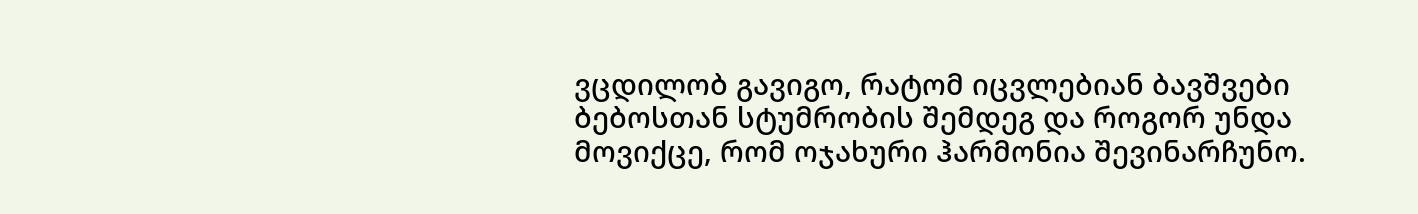ვცდილობ გავიგო, რატომ იცვლებიან ბავშვები ბებოსთან სტუმრობის შემდეგ და როგორ უნდა მოვიქცე, რომ ოჯახური ჰარმონია შევინარჩუნო.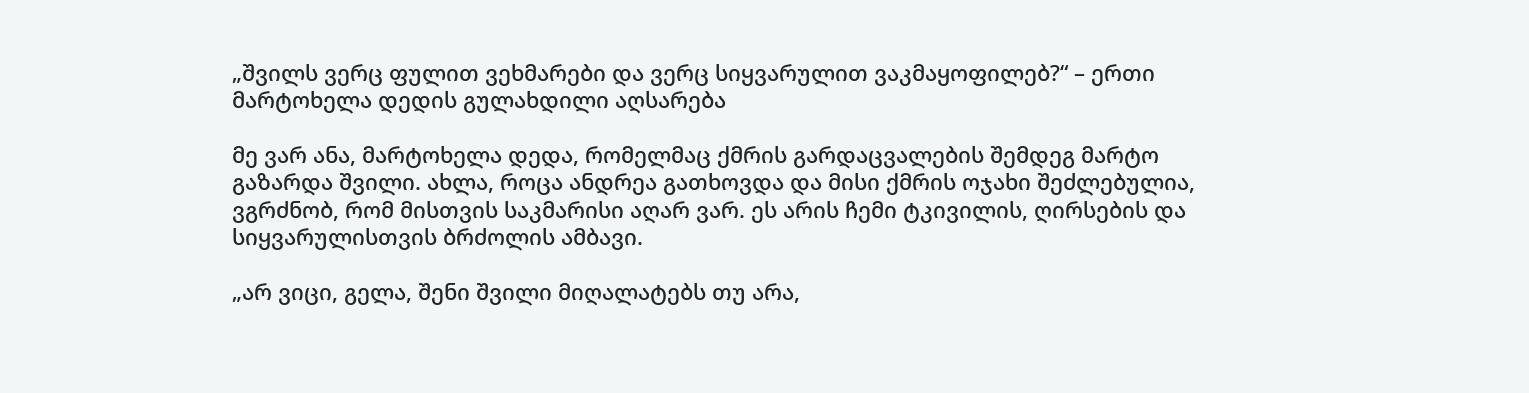„შვილს ვერც ფულით ვეხმარები და ვერც სიყვარულით ვაკმაყოფილებ?“ – ერთი მარტოხელა დედის გულახდილი აღსარება

მე ვარ ანა, მარტოხელა დედა, რომელმაც ქმრის გარდაცვალების შემდეგ მარტო გაზარდა შვილი. ახლა, როცა ანდრეა გათხოვდა და მისი ქმრის ოჯახი შეძლებულია, ვგრძნობ, რომ მისთვის საკმარისი აღარ ვარ. ეს არის ჩემი ტკივილის, ღირსების და სიყვარულისთვის ბრძოლის ამბავი.

„არ ვიცი, გელა, შენი შვილი მიღალატებს თუ არა,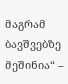მაგრამ ბავშვებზე მეშინია“ –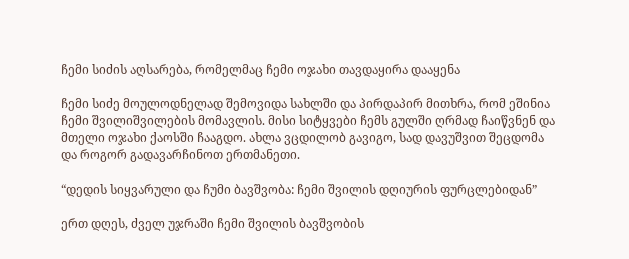ჩემი სიძის აღსარება, რომელმაც ჩემი ოჯახი თავდაყირა დააყენა

ჩემი სიძე მოულოდნელად შემოვიდა სახლში და პირდაპირ მითხრა, რომ ეშინია ჩემი შვილიშვილების მომავლის. მისი სიტყვები ჩემს გულში ღრმად ჩაიწვნენ და მთელი ოჯახი ქაოსში ჩააგდო. ახლა ვცდილობ გავიგო, სად დავუშვით შეცდომა და როგორ გადავარჩინოთ ერთმანეთი.

“დედის სიყვარული და ჩუმი ბავშვობა: ჩემი შვილის დღიურის ფურცლებიდან”

ერთ დღეს, ძველ უჯრაში ჩემი შვილის ბავშვობის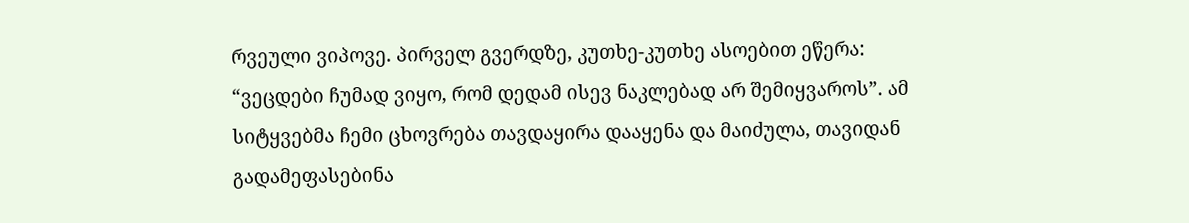რვეული ვიპოვე. პირველ გვერდზე, კუთხე-კუთხე ასოებით ეწერა: “ვეცდები ჩუმად ვიყო, რომ დედამ ისევ ნაკლებად არ შემიყვაროს”. ამ სიტყვებმა ჩემი ცხოვრება თავდაყირა დააყენა და მაიძულა, თავიდან გადამეფასებინა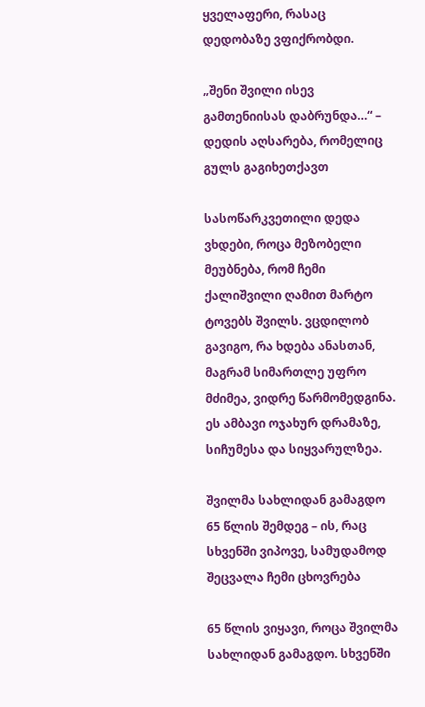ყველაფერი, რასაც დედობაზე ვფიქრობდი.

„შენი შვილი ისევ გამთენიისას დაბრუნდა…“ – დედის აღსარება, რომელიც გულს გაგიხეთქავთ

სასოწარკვეთილი დედა ვხდები, როცა მეზობელი მეუბნება, რომ ჩემი ქალიშვილი ღამით მარტო ტოვებს შვილს. ვცდილობ გავიგო, რა ხდება ანასთან, მაგრამ სიმართლე უფრო მძიმეა, ვიდრე წარმომედგინა. ეს ამბავი ოჯახურ დრამაზე, სიჩუმესა და სიყვარულზეა.

შვილმა სახლიდან გამაგდო 65 წლის შემდეგ – ის, რაც სხვენში ვიპოვე, სამუდამოდ შეცვალა ჩემი ცხოვრება

65 წლის ვიყავი, როცა შვილმა სახლიდან გამაგდო. სხვენში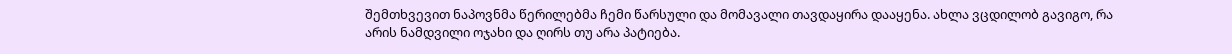შემთხვევით ნაპოვნმა წერილებმა ჩემი წარსული და მომავალი თავდაყირა დააყენა. ახლა ვცდილობ გავიგო, რა არის ნამდვილი ოჯახი და ღირს თუ არა პატიება.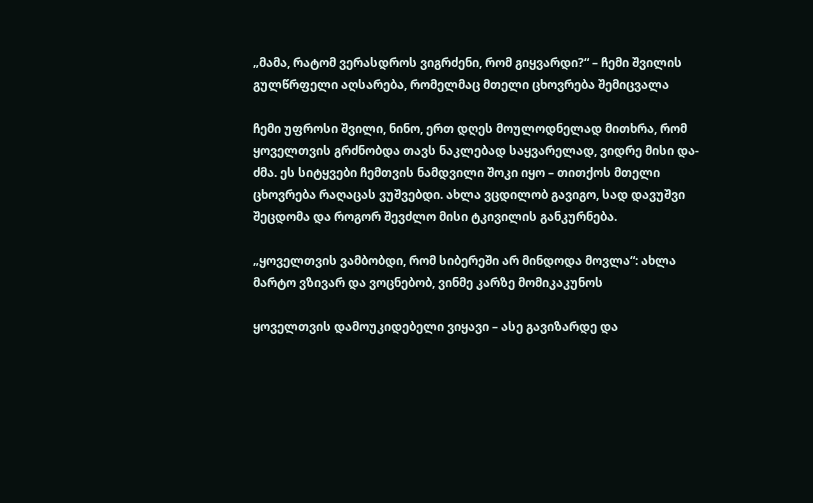„მამა, რატომ ვერასდროს ვიგრძენი, რომ გიყვარდი?“ – ჩემი შვილის გულწრფელი აღსარება, რომელმაც მთელი ცხოვრება შემიცვალა

ჩემი უფროსი შვილი, ნინო, ერთ დღეს მოულოდნელად მითხრა, რომ ყოველთვის გრძნობდა თავს ნაკლებად საყვარელად, ვიდრე მისი და-ძმა. ეს სიტყვები ჩემთვის ნამდვილი შოკი იყო – თითქოს მთელი ცხოვრება რაღაცას ვუშვებდი. ახლა ვცდილობ გავიგო, სად დავუშვი შეცდომა და როგორ შევძლო მისი ტკივილის განკურნება.

„ყოველთვის ვამბობდი, რომ სიბერეში არ მინდოდა მოვლა“: ახლა მარტო ვზივარ და ვოცნებობ, ვინმე კარზე მომიკაკუნოს

ყოველთვის დამოუკიდებელი ვიყავი – ასე გავიზარდე და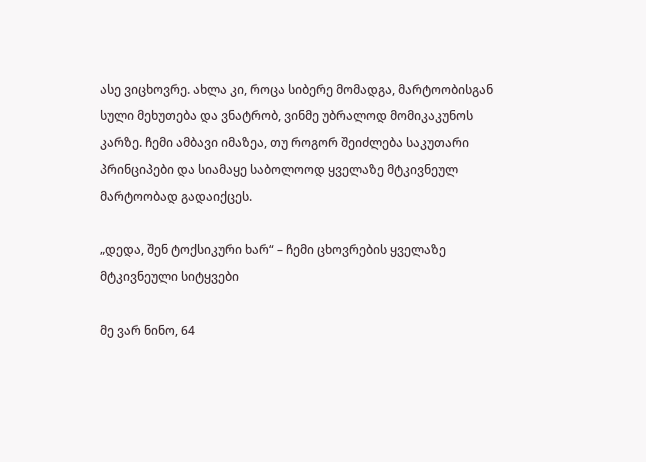ასე ვიცხოვრე. ახლა კი, როცა სიბერე მომადგა, მარტოობისგან სული მეხუთება და ვნატრობ, ვინმე უბრალოდ მომიკაკუნოს კარზე. ჩემი ამბავი იმაზეა, თუ როგორ შეიძლება საკუთარი პრინციპები და სიამაყე საბოლოოდ ყველაზე მტკივნეულ მარტოობად გადაიქცეს.

„დედა, შენ ტოქსიკური ხარ“ – ჩემი ცხოვრების ყველაზე მტკივნეული სიტყვები

მე ვარ ნინო, 64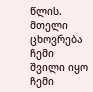წლის. მთელი ცხოვრება ჩემი შვილი იყო ჩემი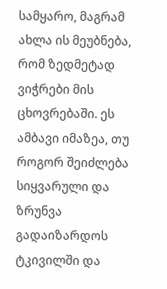სამყარო, მაგრამ ახლა ის მეუბნება, რომ ზედმეტად ვიჭრები მის ცხოვრებაში. ეს ამბავი იმაზეა, თუ როგორ შეიძლება სიყვარული და ზრუნვა გადაიზარდოს ტკივილში და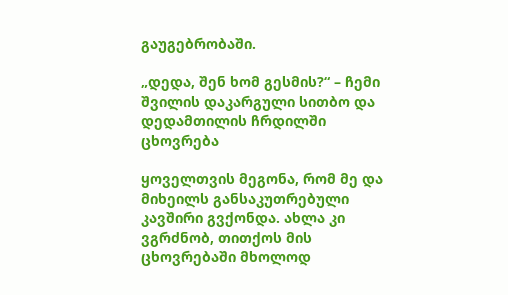გაუგებრობაში.

„დედა, შენ ხომ გესმის?“ – ჩემი შვილის დაკარგული სითბო და დედამთილის ჩრდილში ცხოვრება

ყოველთვის მეგონა, რომ მე და მიხეილს განსაკუთრებული კავშირი გვქონდა. ახლა კი ვგრძნობ, თითქოს მის ცხოვრებაში მხოლოდ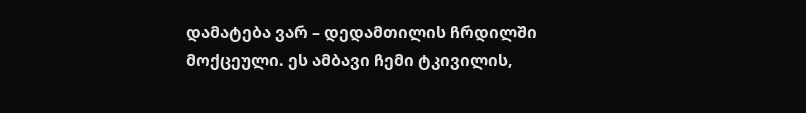დამატება ვარ – დედამთილის ჩრდილში მოქცეული. ეს ამბავი ჩემი ტკივილის,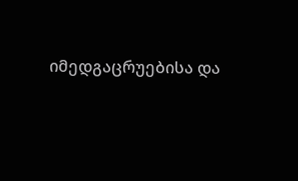იმედგაცრუებისა და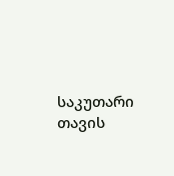საკუთარი თავის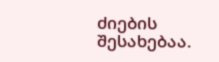ძიების შესახებაა.